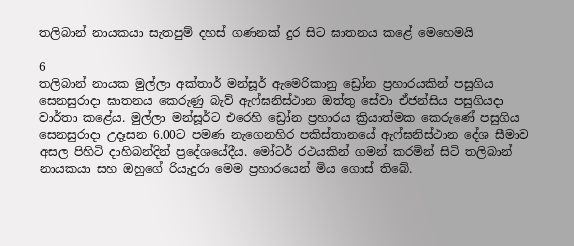තලිබාන් නායකයා සැතපුම් දහස් ගණනක් දුර සිට ඝාතනය කළේ මෙහෙමයි

6
තලිබාන් නායක මුල්ලා අක්තාර් මන්සූර් ඇමෙරිකානු ඩ්‍රෝන ප්‍රහාරයකින් පසුගිය සෙනසුරාදා ඝාතනය කෙරුණු බැව් ඇෆ්ඝනිස්ථාන ඔත්තු සේවා ඒජන්සිය පසුගියදා වාර්තා කළේය. මුල්ලා මන්සූර්ට එරෙහි ඩ්‍රෝන ප්‍රහාරය ක්‍රියාත්මක කෙරුණේ පසුගිය
සෙනසුරාදා උදෑසන 6.00ට පමණ නැගෙනහිර පකිස්තානයේ ඇෆ්ඝනිස්ථාන දේශ සීමාව අසල පිහිටි දාහිබන්දින් ප්‍රදේශයේදීය. මෝටර් රථයකින් ගමන් කරමින් සිටි තලිබාන් නායකයා සහ ඔහුගේ රියැදුරා මෙම ප්‍රහාරයෙන් මිය ගොස් තිබේ.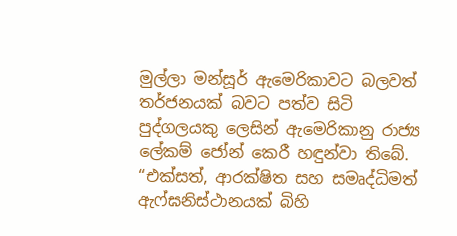මුල්ලා මන්සූර් ඇමෙරිකාවට බලවත් තර්ජනයක් බවට පත්ව සිටි පුද්ගලයකු ලෙසින් ඇමෙරිකානු රාජ්‍ය ලේකම් ජෝන් කෙරී හඳුන්වා තිබේ. “එක්සත්, ආරක්ෂිත සහ සමෘද්ධිමත් ඇෆ්ඝනිස්ථානයක් බිහි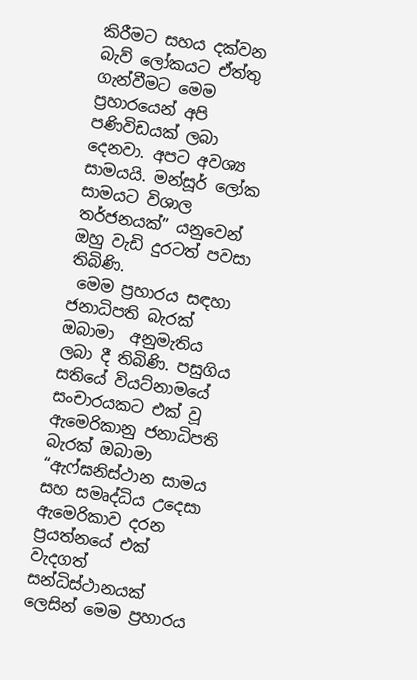කිරීමට සහය දක්වන බැව් ලෝකයට ඒත්තු ගැන්වීමට මෙම ප්‍රහාරයෙන් අපි පණිවිඩයක් ලබා දෙනවා. අපට අවශ්‍ය සාමයයි. මන්සූර් ලෝක සාමයට විශාල තර්ජනයක්” යනුවෙන් ඔහු වැඩි දුරටත් පවසා තිබිණි.
 මෙම ප්‍රහාරය සඳහා ජනාධිපති බැරක් ඔබාමා  අනුමැතිය ලබා දී තිබිණි. පසුගිය සතියේ වියට්නාමයේ සංචාරයකට එක් වූ ඇමෙරිකානු ජනාධිපති බැරක් ඔබාමා “ඇෆ්ඝනිස්ථාන සාමය සහ සමෘද්ධිය උදෙසා ඇමෙරිකාව දරන ප්‍රයත්නයේ එක් වැදගත් සන්ධිස්ථානයක් ලෙසින් මෙම ප්‍රහාරය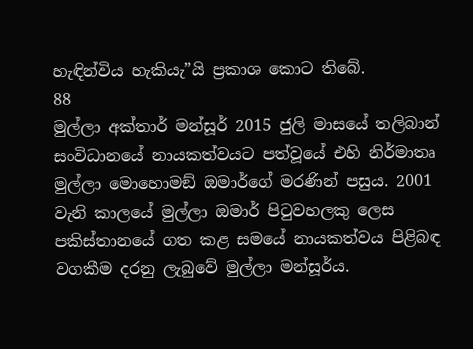හැඳින්විය හැකියැ”යි ප්‍රකාශ කොට තිබේ.
88
මුල්ලා අක්තාර් මන්සූර් 2015 ජුලි මාසයේ තලිබාන් සංවිධානයේ නායකත්වයට පත්වූයේ එහි නිර්මාතෘ මුල්ලා මොහොමඞ් ඔමාර්ගේ මරණින් පසුය. 2001 වැනි කාලයේ මුල්ලා ඔමාර් පිටුවහලකු ලෙස පකිස්තානයේ ගත කළ සමයේ නායකත්වය පිළිබඳ වගකීම දරනු ලැබුවේ මුල්ලා මන්සූර්ය.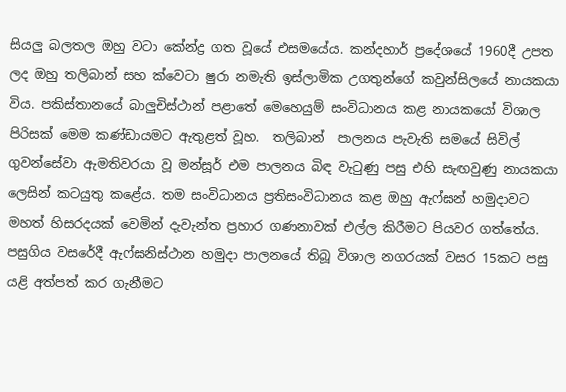සියලු බලතල ඔහු වටා කේන්ද්‍ර ගත වූයේ එසමයේය. කන්දහාර් ප්‍රදේශයේ 1960දී උපත ලද ඔහු තලිබාන් සහ ක්වෙටා ෂුරා නමැති ඉස්ලාමික උගතුන්ගේ කවුන්සිලයේ නායකයා විය. පකිස්තානයේ බාලුචිස්ථාන් පළාතේ මෙහෙයුම් සංවිධානය කළ නායකයෝ විශාල පිරිසක් මෙම කණ්ඩායමට ඇතුළත් වූහ.  තලිබාන්  පාලනය පැවැති සමයේ සිවිල් ගුවන්සේවා ඇමතිවරයා වූ මන්සූර් එම පාලනය බිඳ වැටුණු පසු එහි සැඟවුණු නායකයා ලෙසින් කටයුතු කළේය. තම සංවිධානය ප්‍රතිසංවිධානය කළ ඔහු ඇෆ්ඝන් හමුදාවට මහත් හිසරදයක් වෙමින් දැවැන්ත ප්‍රහාර ගණනාවක් එල්ල කිරීමට පියවර ගත්තේය. පසුගිය වසරේදී ඇෆ්ඝනිස්ථාන හමුදා පාලනයේ තිබූ විශාල නගරයක් වසර 15කට පසු යළි අත්පත් කර ගැනීමට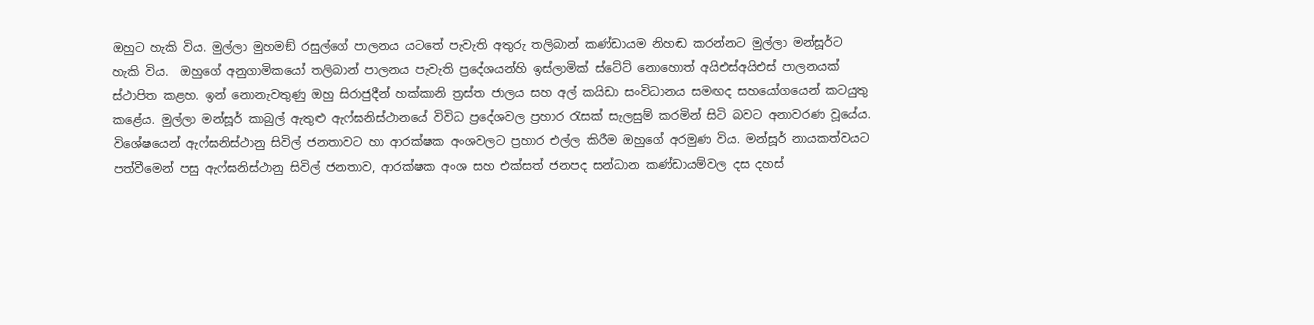ඔහුට හැකි විය. මුල්ලා මුහමඞ් රසුල්ගේ පාලනය යටතේ පැවැති අතුරු තලිබාන් කණ්ඩායම නිහඬ කරන්නට මුල්ලා මන්සූර්ට හැකි විය.  ඔහුගේ අනුගාමිකයෝ තලිබාන් පාලනය පැවැති ප්‍රදේශයන්හි ඉස්ලාමික් ස්ටේට් නොහොත් අයිඑස්අයිඑස් පාලනයක් ස්ථාපිත කළහ. ඉන් නොනැවතුණු ඔහු සිරාජුදීන් හක්කානි ත්‍රස්ත ජාලය සහ අල් කයිඩා සංවිධානය සමඟද සහයෝගයෙන් කටයුතු කළේය. මුල්ලා මන්සූර් කාබුල් ඇතුළු ඇෆ්ඝනිස්ථානයේ විවිධ ප්‍රදේශවල ප්‍රහාර රැසක් සැලසුම් කරමින් සිටි බවට අනාවරණ වූයේය. විශේෂයෙන් ඇෆ්ඝනිස්ථානු සිවිල් ජනතාවට හා ආරක්ෂක අංශවලට ප්‍රහාර එල්ල කිරීම ඔහුගේ අරමුණ විය. මන්සූර් නායකත්වයට පත්වීමෙන් පසු ඇෆ්ඝනිස්ථානු සිවිල් ජනතාව, ආරක්ෂක අංශ සහ එක්සත් ජනපද සන්ධාන කණ්ඩායම්වල දස දහස්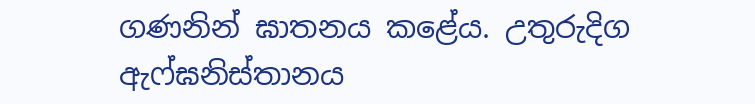ගණනින් ඝාතනය කළේය. උතුරුදිග ඇෆ්ඝනිස්තානය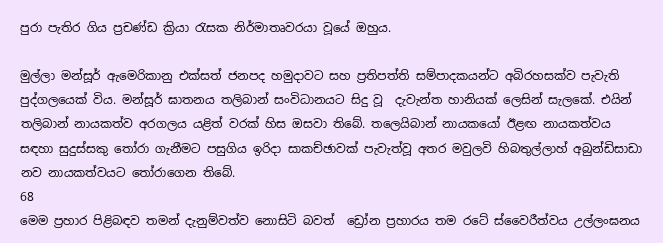පුරා පැතිර ගිය ප්‍රචණ්ඩ ක්‍රියා රැසක නිර්මාතෘවරයා වූයේ ඔහුය.

මුල්ලා මන්සූර් ඇමෙරිකානු එක්සත් ජනපද හමුදාවට සහ ප්‍රතිපත්ති සම්පාදකයන්ට අබිරහසක්ව පැවැති පුද්ගලයෙක් විය. මන්සූර් ඝාතනය තලිබාන් සංවිධානයට සිදු වූ  දැවැන්ත හානියක් ලෙසින් සැලකේ. එයින් තලිබාන් නායකත්ව අරගලය යළිත් වරක් හිස ඔසවා තිබේ. තලෙයිබාන් නායකයෝ ඊළඟ නායකත්වය සඳහා සුදුස්සකු තෝරා ගැනීමට පසුගිය ඉරිදා සාකච්ඡාවක් පැවැත්වූ අතර මවුලවි හිබතුල්ලාහ් අබුන්ඩිසාඩා නව නායකත්වයට තෝරාගෙන තිබේ.
68
මෙම ප්‍රහාර පිළිබඳව තමන් දැනුම්වත්ව නොසිටි බවත්  ඩ්‍රෝන ප්‍රහාරය තම රටේ ස්වෛරීත්වය උල්ලංඝනය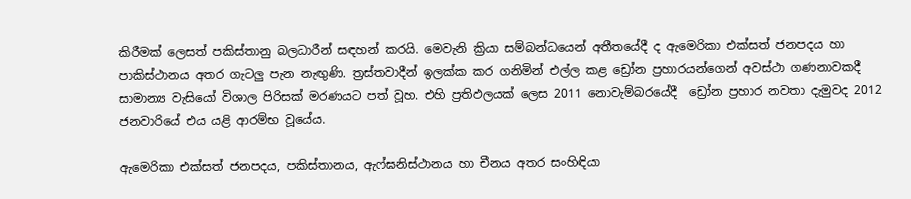කිරීමක් ලෙසත් පකිස්තානු බලධාරීන් සඳහන් කරයි. මෙවැනි ක්‍රියා සම්බන්ධයෙන් අතීතයේදී ද ඇමෙරිකා එක්සත් ජනපදය හා පාකිස්ථානය අතර ගැටලු පැන නැඟුණි. ත්‍රස්තවාදීන් ඉලක්ක කර ගනිමින් එල්ල කළ ඩ්‍රෝන ප්‍රහාරයන්ගෙන් අවස්ථා ගණනාවකදී සාමාන්‍ය වැසියෝ විශාල පිරිසක් මරණයට පත් වූහ. එහි ප්‍රතිඵලයක් ලෙස 2011 නොවැම්බරයේදී  ඩ්‍රෝන ප්‍රහාර නවතා දැමුවද 2012 ජනවාරියේ එය යළි ආරම්භ වූයේය.

ඇමෙරිකා එක්සත් ජනපදය, පකිස්තානය, ඇෆ්ඝනිස්ථානය හා චීනය අතර සංහිඳියා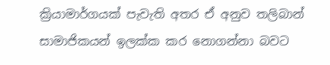ක්‍රියාමාර්ගයක් පැවැති අතර ඒ අනුව තලිබාන් සාමාජිකයන් ඉලක්ක කර නොගන්නා බවට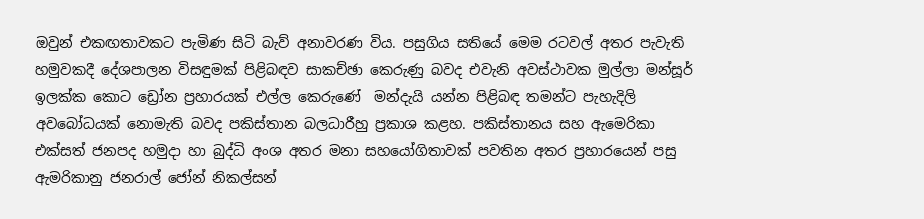ඔවුන් එකඟතාවකට පැමිණ සිටි බැව් අනාවරණ විය. පසුගිය සතියේ මෙම රටවල් අතර පැවැති හමුවකදී දේශපාලන විසඳුමක් පිළිබඳව සාකච්ඡා කෙරුණු බවද එවැනි අවස්ථාවක මුල්ලා මන්සූර් ඉලක්ක කොට ඩ්‍රෝන ප්‍රහාරයක් එල්ල කෙරුණේ  මන්දැයි යන්න පිළිබඳ තමන්ට පැහැදිලි අවබෝධයක් නොමැති බවද පකිස්තාන බලධාරීහු ප්‍රකාශ කළහ. පකිස්තානය සහ ඇමෙරිකා එක්සත් ජනපද හමුදා හා බුද්ධි අංශ අතර මනා සහයෝගිතාවක් පවතින අතර ප්‍රහාරයෙන් පසු ඇමරිකානු ජනරාල් ජෝන් නිකල්සන්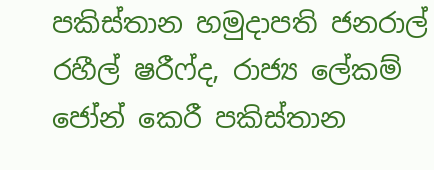පකිස්තාන හමුදාපති ජනරාල් රහීල් ෂරීෆ්ද, රාජ්‍ය ලේකම් ජෝන් කෙරී පකිස්තාන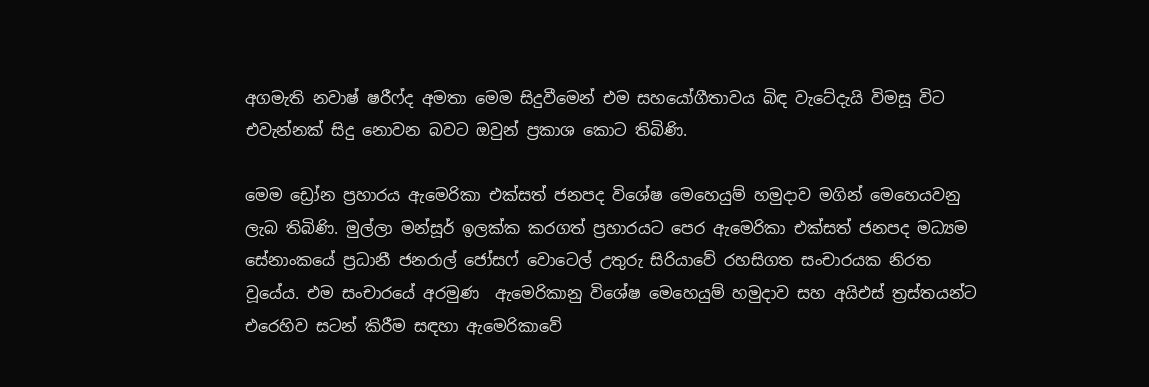අගමැති නවාෂ් ෂරීෆ්ද අමතා මෙම සිදුවීමෙන් එම සහයෝගීතාවය බිඳ වැටේදැයි විමසූ විට එවැන්නක් සිදු නොවන බවට ඔවුන් ප්‍රකාශ කොට තිබිණි.

මෙම ඩ්‍රෝන ප්‍රහාරය ඇමෙරිකා එක්සත් ජනපද විශේෂ මෙහෙයුම් හමුදාව මගින් මෙහෙයවනු ලැබ තිබිණි. මුල්ලා මන්සූර් ඉලක්ක කරගත් ප්‍රහාරයට පෙර ඇමෙරිකා එක්සත් ජනපද මධ්‍යම සේනාංකයේ ප්‍රධානී ජනරාල් ජෝසෆ් වොටෙල් උතුරු සිරියාවේ රහසිගත සංචාරයක නිරත වූයේය. එම සංචාරයේ අරමුණ  ඇමෙරිකානු විශේෂ මෙහෙයුම් හමුදාව සහ අයිඑස් ත්‍රස්තයන්ට එරෙහිව සටන් කිරීම සඳහා ඇමෙරිකාවේ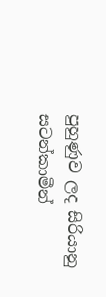පුහුණුව ලද සිරියානු සටන්කාමීන්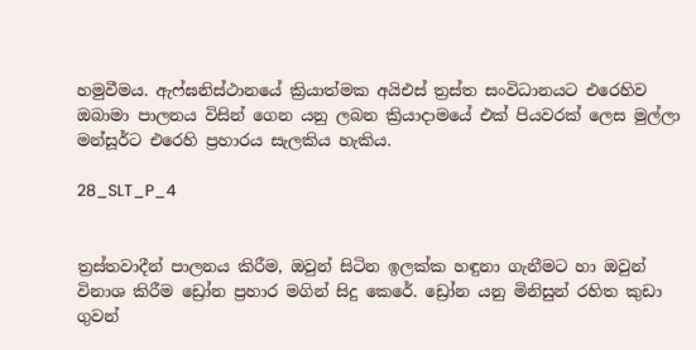හමුවීමය. ඇෆ්ඝනිස්ථානයේ ක්‍රියාත්මක අයිඑස් ත්‍රස්ත සංවිධානයට එරෙහිව ඔබාමා පාලනය විසින් ගෙන යනු ලබන ක්‍රියාදාමයේ එක් පියවරක් ලෙස මුල්ලා මන්සූර්ට එරෙහි ප්‍රහාරය සැලකිය හැකිය.

28_SLT_P_4


ත්‍රස්තවාදීන් පාලනය කිරීම, ඔවුන් සිටින ඉලක්ක හඳුනා ගැනීමට හා ඔවුන් විනාශ කිරීම ඩ්‍රෝන ප්‍රහාර මගින් සිදු කෙරේ. ඩ්‍රෝන යනු මිනිසුන් රහිත කුඩා ගුවන්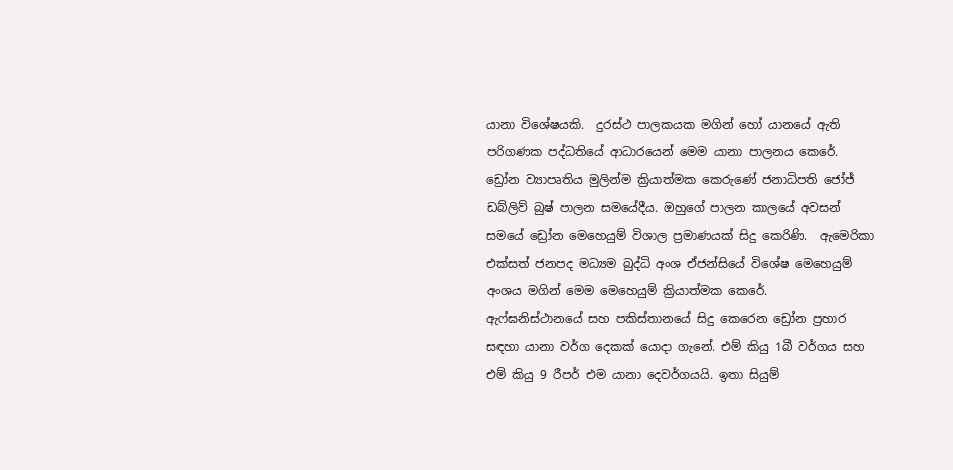යානා විශේෂයකි.  දුරස්ථ පාලකයක මගින් හෝ යානයේ ඇති පරිගණක පද්ධතියේ ආධාරයෙන් මෙම යානා පාලනය කෙරේ. ඩ්‍රෝන ව්‍යාපෘතිය මුලින්ම ක්‍රියාත්මක කෙරුණේ ජනාධිපති ජෝජ් ඩබ්ලිව් බුෂ් පාලන සමයේදීය. ඔහුගේ පාලන කාලයේ අවසන් සමයේ ඩ්‍රෝන මෙහෙයුම් විශාල ප්‍රමාණයක් සිදු කෙරිණි.  ඇමෙරිකා එක්සත් ජනපද මධ්‍යම බුද්ධි අංශ ඒජන්සියේ විශේෂ මෙහෙයුම් අංශය මගින් මෙම මෙහෙයුම් ක්‍රියාත්මක කෙරේ.
ඇෆ්ඝනිස්ථානයේ සහ පකිස්තානයේ සිදු කෙරෙන ඩ්‍රෝන ප්‍රහාර සඳහා යානා වර්ග දෙකක් යොදා ගැනේ. එම් කියු 1බී වර්ගය සහ එම් කියු 9 රීපර් එම යානා දෙවර්ගයයි. ඉතා සියුම්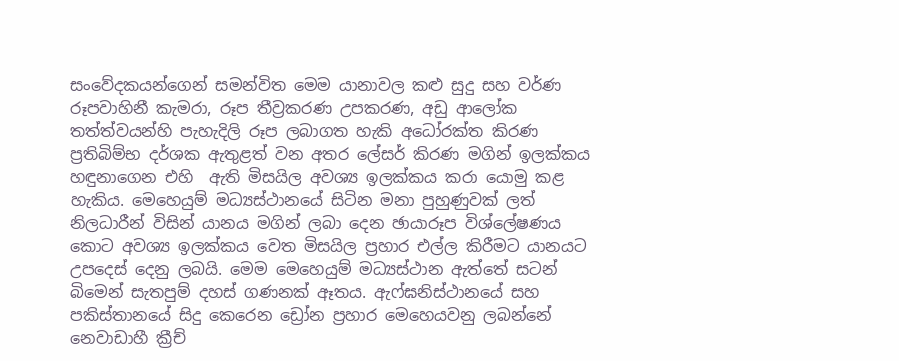සංවේදකයන්ගෙන් සමන්විත මෙම යානාවල කළු සුදු සහ වර්ණ රූපවාහිනී කැමරා, රූප තීව්‍රකරණ උපකරණ, අඩු ආලෝක තත්ත්වයන්හි පැහැදිලි රූප ලබාගත හැකි අධෝරක්ත කිරණ ප්‍රතිබිම්භ දර්ශක ඇතුළත් වන අතර ලේසර් කිරණ මගින් ඉලක්කය හඳුනාගෙන එහි  ඇති මිසයිල අවශ්‍ය ඉලක්කය කරා යොමු කළ හැකිය. මෙහෙයුම් මධ්‍යස්ථානයේ සිටින මනා පුහුණුවක් ලත් නිලධාරීන් විසින් යානය මගින් ලබා දෙන ඡායාරූප විශ්ලේෂණය කොට අවශ්‍ය ඉලක්කය වෙත මිසයිල ප්‍රහාර එල්ල කිරීමට යානයට උපදෙස් දෙනු ලබයි. මෙම මෙහෙයුම් මධ්‍යස්ථාන ඇත්තේ සටන් බිමෙන් සැතපුම් දහස් ගණනක් ඈතය. ඇෆ්ඝනිස්ථානයේ සහ පකිස්තානයේ සිදු කෙරෙන ඩ්‍රෝන ප්‍රහාර මෙහෙයවනු ලබන්නේ නෙවාඩාහී ක්‍රීච්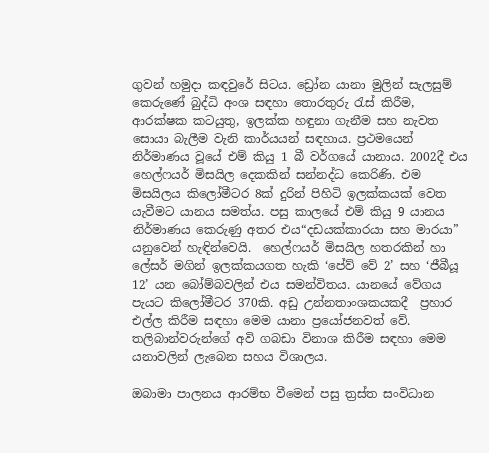ගුවන් හමුදා කඳවුරේ සිටය. ඩ්‍රෝන යානා මුලින් සැලසුම් කෙරුණේ බුද්ධි අංශ සඳහා තොරතුරු රැස් කිරීම, ආරක්ෂක කටයුතු, ඉලක්ක හඳුනා ගැනීම සහ නැවත සොයා බැලීම වැනි කාර්යයන් සඳහාය. ප්‍රථමයෙන් නිර්මාණය වූයේ එම් කියු 1 බී වර්ගයේ යානාය. 2002දී එය හෙල්ෆයර් මිසයිල දෙකකින් සන්නද්ධ කෙරිණි. එම මිසයිලය කිලෝමීටර 8ක් දුරින් පිහිටි ඉලක්කයක් වෙත යැවීමට යානය සමත්ය. පසු කාලයේ එම් කියු 9 යානය නිර්මාණය කෙරුණු අතර එය“දඩයක්කාරයා සහ මාරයා” යනුවෙන් හැඳින්වෙයි.  හෙල්ෆයර් මිසයිල හතරකින් හා ලේසර් මගින් ඉලක්කයගත හැකි ‘පේව් වේ 2’ සහ ‘ජීබීයූ 12’ යන බෝම්බවලින් එය සමන්විතය. යානයේ වේගය පැයට කිලෝමීටර 370කි. අඩු උන්නතාංශකයකදී  ප්‍රහාර එල්ල කිරීම සඳහා මෙම යානා ප්‍රයෝජනවත් වේ. තලිබාන්වරුන්ගේ අවි ගබඩා විනාශ කිරීම සඳහා මෙම යනාවලින් ලැබෙන සහය විශාලය.

ඔබාමා පාලනය ආරම්භ වීමෙන් පසු ත්‍රස්ත සංවිධාන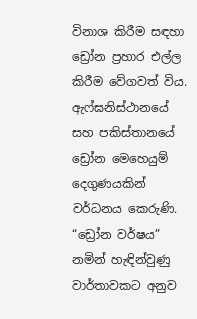විනාශ කිරීම සඳහා ඩ්‍රෝන ප්‍රහාර එල්ල කිරීම වේගවත් විය. ඇෆ්ඝනිස්ථානයේ සහ පකිස්තානයේ ඩ්‍රෝන මෙහෙයුම් දෙගුණයකින් වර්ධනය කෙරුණි. “ඩ්‍රෝන වර්ෂය” නමින් හැඳින්වුණු වාර්තාවකට අනුව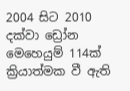2004 සිට 2010 දක්වා ඩ්‍රෝන මෙහෙයුම් 114ක් ක්‍රියාත්මක වී ඇති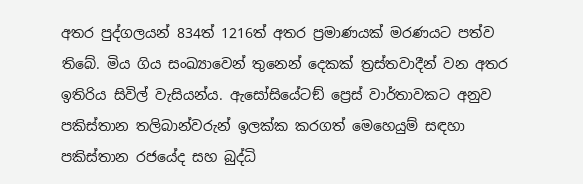අතර පුද්ගලයන් 834ත් 1216ත් අතර ප්‍රමාණයක් මරණයට පත්ව තිබේ. මිය ගිය සංඛ්‍යාවෙන් තුනෙන් දෙකක් ත්‍රස්තවාදීන් වන අතර ඉතිරිය සිවිල් වැසියන්ය. ඇසෝසියේටඞ් ප්‍රෙස් වාර්තාවකට අනුව පකිස්තාන තලිබාන්වරුන් ඉලක්ක කරගත් මෙහෙයුම් සඳහා පකිස්තාන රජයේද සහ බුද්ධි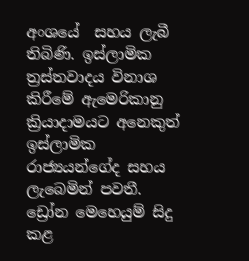අංශයේ  සහය ලැබී තිබිණි. ඉස්ලාමික ත්‍රස්තවාදය විනාශ කිරීමේ ඇමෙරිකානු ක්‍රියාදාමයට අනෙකුත් ඉස්ලාමික රාජ්‍යයන්ගේද සහය ලැබෙමින් පවතී. ඩ්‍රෝන මෙහෙයුම් සිදු කළ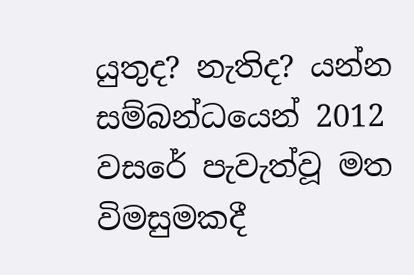යුතුද? නැතිද? යන්න සම්බන්ධයෙන් 2012 වසරේ පැවැත්වූ මත විමසුමකදී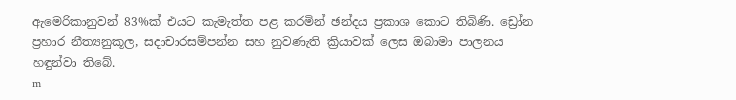ඇමෙරිකානුවන් 83%ක් එයට කැමැත්ත පළ කරමින් ඡන්දය ප්‍රකාශ කොට තිබිණි. ඩ්‍රෝන ප්‍රහාර නීත්‍යනුකූල, සදාචාරසම්පන්න සහ නුවණැති ක්‍රියාවක් ලෙස ඔබාමා පාලනය හඳුන්වා තිබේ.
m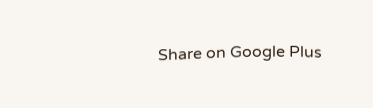Share on Google Plus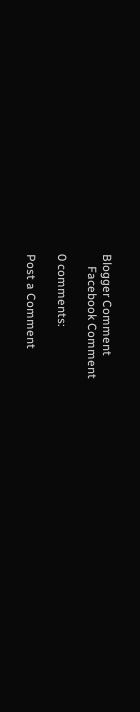Blogger Comment
    Facebook Comment

0 comments:

Post a Comment